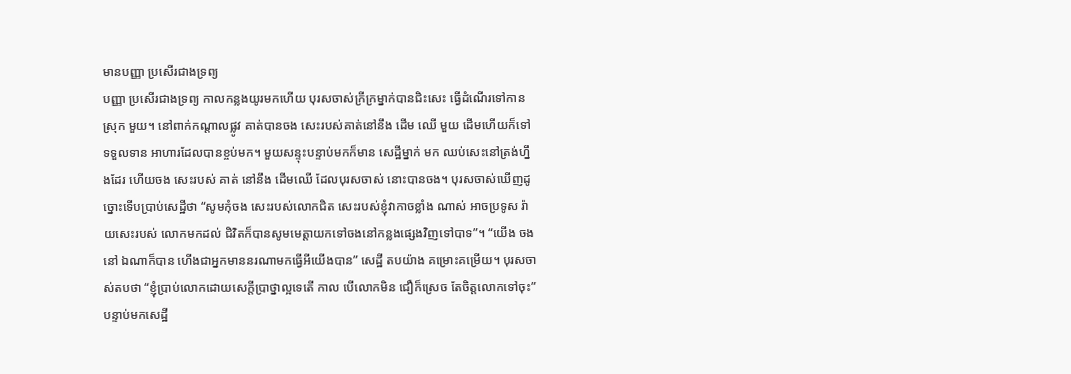មានបញ្ញា ប្រសើរជាងទ្រព្យ
បញ្ញា ប្រសើរជាងទ្រព្យ កាលកន្លងយូរមកហើយ បុរសចាស់ក្រីក្រម្នាក់បានជិះសេះ ធ្វើដំណើរទៅកាន ស្រុក មួយ។ នៅពាក់កណ្តាលផ្លូវ គាត់បានចង សេះរបស់គាត់នៅនឹង ដើម ឈើ មួយ ដើមហើយក៏ទៅ ទទួលទាន អាហារដែលបានខ្ចប់មក។ មួយសន្ទុះបន្ទាប់មកក៏មាន សេដ្ឋីម្នាក់ មក ឈប់សេះនៅត្រង់ហ្នឹងដែរ ហើយចង សេះរបស់ គាត់ នៅនឹង ដើមឈើ ដែលបុរសចាស់ នោះបានចង។ បុរសចាស់ឃើញដូច្នោះទើបប្រាប់សេដ្ឋីថា “សូមកុំចង សេះរបស់លោកជិត សេះរបស់ខ្ញុំវាកាចខ្លាំង ណាស់ អាចប្រទូស រ៉ាយសេះរបស់ លោកមកដល់ ជិវិតក៏បានសូមមេត្តាយកទៅចងនៅកន្លងផ្សេងវិញទៅបាទ”។ “យើង ចងនៅ ឯណាក៏បាន ហើងជាអ្នកមាននរណាមកធ្វើអីយើងបាន” សេដ្ឋី តបយ៉ាង គម្រោះគម្រើយ។ បុរសចាស់តបថា “ខ្ញុំប្រាប់លោកដោយសេក្តីប្រាថ្នាល្អទេតើ កាល បើលោកមិន ជឿក៏ស្រេច តែចិត្តលោកទៅចុះ” បន្ទាប់មកសេដ្ឋី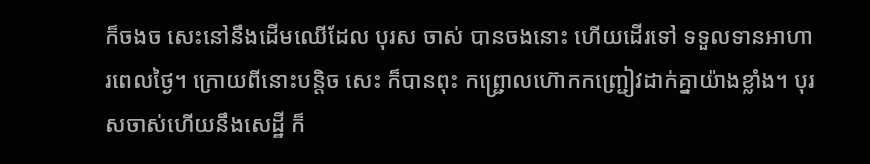ក៏ចងច សេះនៅនឹងដើមឈើដែល បុរស ចាស់ បានចងនោះ ហើយដើរទៅ ទទួលទានអាហារពេលថ្ងៃ។ ក្រោយពីនោះបន្តិច សេះ ក៏បានពុះ កព្រ្ជោលហ៊ោកកញ្ជ្រៀវដាក់គ្នាយ៉ាងខ្លាំង។ បុរសចាស់ហើយនឹងសេដ្ឋី ក៏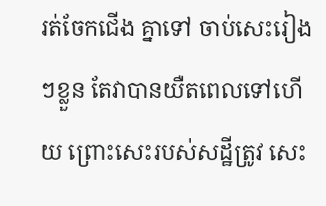រត់ចែកជើង គ្នាទៅ ចាប់សេះរៀងៗខ្លួន តែវាបានយឺតពេលទៅហើយ ព្រោះសេះរបស់សដ្ឋីត្រូវ សេះ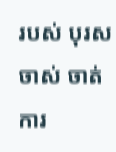របស់ បុរសចាស់ ចាត់ការ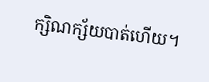ក្សិណក្ស័យបាត់ហើយ។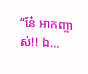“នែ៎ អាកញ្ចាស់!! ឯ…